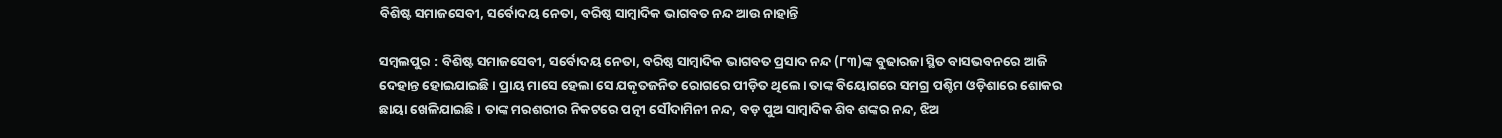ବିଶିଷ୍ଟ ସମାଜସେବୀ, ସର୍ବୋଦୟ ନେତା, ବରିଷ୍ଠ ସାମ୍ବାଦିକ ଭାଗବତ ନନ୍ଦ ଆଉ ନାହାନ୍ତି

ସମ୍ବଲପୁର : ବିଶିଷ୍ଟ ସମାଜସେବୀ, ସର୍ବୋଦୟ ନେତା, ବରିଷ୍ଠ ସାମ୍ବାଦିକ ଭାଗବତ ପ୍ରସାଦ ନନ୍ଦ (୮୩)ଙ୍କ ବୁଢାରଜା ସ୍ଥିତ ବାସଭବନରେ ଆଜି ଦେହାନ୍ତ ହୋଇଯାଇଛି। ପ୍ରାୟ ମାସେ ହେଲା ସେ ଯକୃତଜନିତ ରୋଗରେ ପୀଡ଼ିତ ଥିଲେ। ତାଙ୍କ ବିୟୋଗରେ ସମଗ୍ର ପଶ୍ଚିମ ଓଡ଼ିଶାରେ ଶୋକର ଛାୟା ଖେଳିଯାଇଛି। ତାଙ୍କ ମରଶରୀର ନିକଟରେ ପତ୍ନୀ ସୌଦାମିନୀ ନନ୍ଦ, ବଡ଼ ପୁଅ ସାମ୍ବାଦିକ ଶିବ ଶଙ୍କର ନନ୍ଦ, ଝିଅ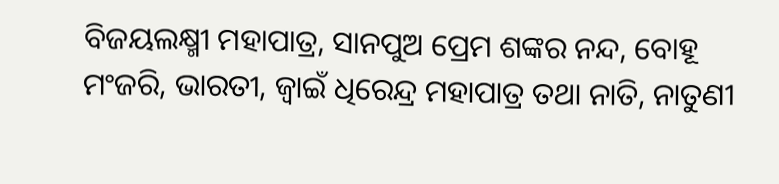ବିଜୟଲକ୍ଷ୍ମୀ ମହାପାତ୍ର, ସାନପୁଅ ପ୍ରେମ ଶଙ୍କର ନନ୍ଦ, ବୋହୂ ମଂଜରି, ଭାରତୀ, ଜ୍ବାଇଁ ଧିରେନ୍ଦ୍ର ମହାପାତ୍ର ତଥା ନାତି, ନାତୁଣୀ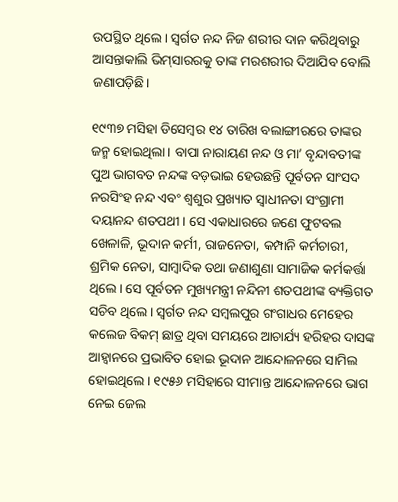ଉପସ୍ଥିତ ଥିଲେ। ସ୍ବର୍ଗତ ନନ୍ଦ ନିଜ ଶରୀର ଦାନ କରିଥିବାରୁ ଆସନ୍ତାକାଲି ଭିମ୍‌ସାରରକୁ ତାଙ୍କ ମରଶରୀର ଦିଆଯିବ ବୋଲି ଜଣାପଡ଼ିଛି।

୧୯୩୭ ମସିହା ଡିସେମ୍ବର ୧୪ ତାରିଖ ବଲାଙ୍ଗୀରରେ ତାଙ୍କର ଜନ୍ମ ହୋଇଥିଲା। ବାପା ନାରାୟଣ ନନ୍ଦ ଓ ମା’ ବୃନ୍ଦାବତୀଙ୍କ ପୁଅ ଭାଗବତ ନନ୍ଦଙ୍କ ବଡ଼ଭାଇ ହେଉଛନ୍ତି ପୂର୍ବତନ ସାଂସଦ ନରସିଂହ ନନ୍ଦ ଏବଂ ଶ୍ବଶୁର ପ୍ରଖ୍ୟାତ ସ୍ବାଧୀନତା ସଂଗ୍ରାମୀ ଦୟାନନ୍ଦ ଶତପଥୀ। ସେ ଏକାଧାରରେ ଜଣେ ଫୁଟବଲ ଖେଳାଳି, ଭୂଦାନ କର୍ମୀ, ରାଜନେତା, କମ୍ପାନି କର୍ମଚାରୀ, ଶ୍ରମିକ ନେତା, ସାମ୍ବାଦିକ ତଥା ଜଣାଶୁଣା ସାମାଜିକ କର୍ମକର୍ତ୍ତା ଥିଲେ। ସେ ପୂର୍ବତନ ମୁଖ୍ୟମନ୍ତ୍ରୀ ନନ୍ଦିନୀ ଶତପଥୀଙ୍କ ବ୍ୟକ୍ତିଗତ ସଚିବ ଥିଲେ। ସ୍ବର୍ଗତ ନନ୍ଦ ସମ୍ବଲପୁର ଗଂଗାଧର ମେହେର କଲେଜ ବିକମ୍‌ ଛାତ୍ର ଥିବା ସମୟରେ ଆଚାର୍ଯ୍ୟ ହରିହର ଦାସଙ୍କ ଆହ୍ବାନରେ ପ୍ରଭାବିତ ହୋଇ ଭୂଦାନ ଆନ୍ଦୋଳନରେ ସାମିଲ ହୋଇଥିଲେ। ୧୯୫୬ ମସିହାରେ ସୀମାନ୍ତ ଆନ୍ଦୋଳନରେ ଭାଗ ନେଇ ଜେଲ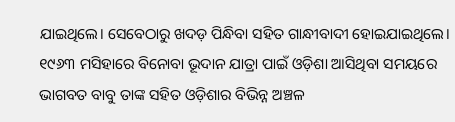ଯାଇଥିଲେ। ସେବେଠାରୁ ଖଦଡ଼ ପିନ୍ଧିବା ସହିତ ଗାନ୍ଧୀବାଦୀ ହୋଇଯାଇଥିଲେ। ୧୯୬୩ ମସିହାରେ ବିନୋବା ଭୂଦାନ ଯାତ୍ରା ପାଇଁ ଓଡ଼ିଶା ଆସିଥିବା ସମୟରେ ଭାଗବତ ବାବୁ ତାଙ୍କ ସହିତ ଓଡ଼ିଶାର ବିଭିନ୍ନ ଅଞ୍ଚଳ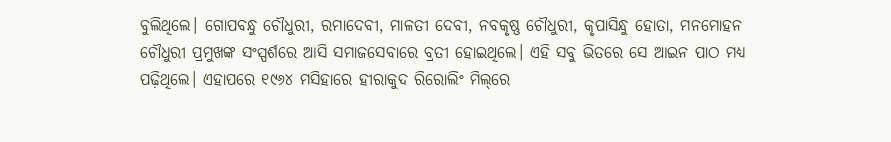ବୁଲିଥିଲେ। ଗୋପବନ୍ଧୁ ଚୌଧୁରୀ, ରମାଦେବୀ, ମାଳତୀ ଦେବୀ, ନବକୃଷ୍ଣ ଚୌଧୁରୀ, କୃପାସିନ୍ଧୁ ହୋତା, ମନମୋହନ ଚୌଧୁରୀ ପ୍ରମୁଖଙ୍କ ସଂସ୍ପର୍ଶରେ ଆସି ସମାଜସେବାରେ ବ୍ରତୀ ହୋଇଥିଲେ। ଏହି ସବୁ ଭିତରେ ସେ ଆଇନ ପାଠ ମଧ୍ୟ ପଢ଼ିଥିଲେ। ଏହାପରେ ୧୯୬୪ ମସିହାରେ ହୀରାକୁଦ ରିରୋଲିଂ ମିଲ୍‌ରେ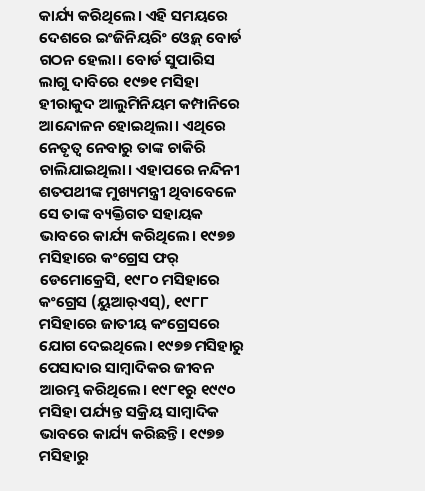କାର୍ଯ୍ୟ କରିଥିଲେ। ଏହି ସମୟରେ ଦେଶରେ ଇଂଜିନିୟରିଂ ଓ୍ବେଜ୍‌ ବୋର୍ଡ ଗଠନ ହେଲା। ବୋର୍ଡ ସୁପାରିସ ଲାଗୁ ଦାବିରେ ୧୯୭୧ ମସିହା ହୀରାକୁଦ ଆଲୁମିନିୟମ କମ୍ପାନିରେ ଆନ୍ଦୋଳନ ହୋଇଥିଲା। ଏଥିରେ ନେତୃତ୍ବ ନେବାରୁ ତାଙ୍କ ଚାକିରି ଚାଲିଯାଇଥିଲା। ଏହାପରେ ନନ୍ଦିନୀ ଶତପଥୀଙ୍କ ମୁଖ୍ୟମନ୍ତ୍ରୀ ଥିବାବେଳେ ସେ ତାଙ୍କ ବ୍ୟକ୍ତିଗତ ସହାୟକ ଭାବରେ କାର୍ଯ୍ୟ କରିଥିଲେ। ୧୯୭୭ ମସିହାରେ କଂଗ୍ରେସ ଫର୍‌ ଡେମୋକ୍ରେସି, ୧୯୮୦ ମସିହାରେ କଂଗ୍ରେସ (ୟୁଆର୍‌ଏସ୍‌), ୧୯୮୮ ମସିହାରେ ଜାତୀୟ କଂଗ୍ରେସରେ ଯୋଗ ଦେଇଥିଲେ। ୧୯୭୭ ମସିହାରୁ ପେସାଦାର ସାମ୍ବାଦିକର ଜୀବନ ଆରମ୍ଭ କରିଥିଲେ। ୧୯୮୧ରୁ ୧୯୯୦ ମସିହା ପର୍ଯ୍ୟନ୍ତ ସକ୍ରିୟ ସାମ୍ବାଦିକ ଭାବରେ କାର୍ଯ୍ୟ କରିଛନ୍ତି। ୧୯୭୭ ମସିହାରୁ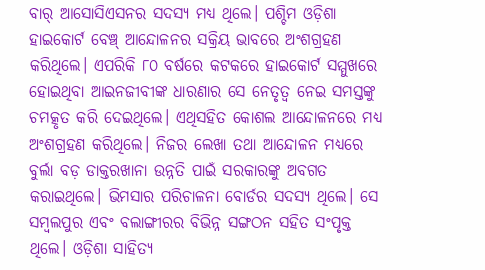ବାର୍‌ ଆସୋସିଏସନର ସଦସ୍ୟ ମଧ୍ୟ ଥିଲେ। ପଶ୍ଚିମ ଓଡ଼ିଶା ହାଇକୋର୍ଟ ବେଞ୍ଚ୍‌ ଆନ୍ଦୋଳନର ସକ୍ରିୟ ଭାବରେ ଅଂଶଗ୍ରହଣ କରିଥିଲେ। ଏପରିକି ୮୦ ବର୍ଷରେ କଟକରେ ହାଇକୋର୍ଟ ସମ୍ମୁଖରେ ହୋଇଥିବା ଆଇନଜୀବୀଙ୍କ ଧାରଣାର ସେ ନେତୃତ୍ବ ନେଇ ସମସ୍ତଙ୍କୁ ଚମତ୍କୃତ କରି ଦେଇଥିଲେ। ଏଥିସହିତ କୋଶଲ ଆନ୍ଦୋଳନରେ ମଧ୍ୟ ଅଂଶଗ୍ରହଣ କରିଥିଲେ। ନିଜର ଲେଖା ତଥା ଆନ୍ଦୋଳନ ମଧ୍ୟରେ ବୁର୍ଲା ବଡ଼ ଡାକ୍ତରଖାନା ଉନ୍ନତି ପାଇଁ ସରକାରଙ୍କୁ ଅବଗତ କରାଇଥିଲେ। ଭିମସାର ପରିଚାଳନା ବୋର୍ଡର ସଦସ୍ୟ ଥିଲେ। ସେ ସମ୍ବଲପୁର ଏବଂ ବଲାଙ୍ଗୀରର ବିଭିନ୍ନ ସଙ୍ଗଠନ ସହିତ ସଂପୃକ୍ତ ଥିଲେ। ଓଡ଼ିଶା ସାହିତ୍ୟ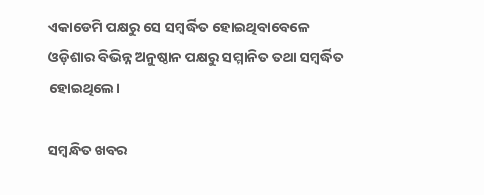ଏକାଡେମି ପକ୍ଷରୁ ସେ ସମ୍ବର୍ଦ୍ଧିତ ହୋଇଥିବାବେଳେ ଓଡ଼ିଶାର ବିଭିନ୍ନ ଅନୁଷ୍ଠାନ ପକ୍ଷରୁ ସମ୍ମାନିତ ତଥା ସମ୍ବର୍ଦ୍ଧିତ ହୋଇଥିଲେ।

ସମ୍ବନ୍ଧିତ ଖବର